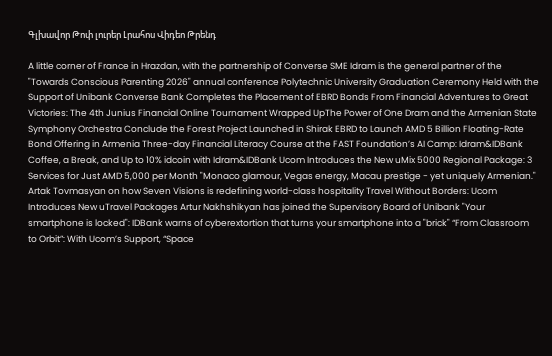Գլխավոր Թոփ լուրեր Լրահոս Վիդեո Թրենդ

A little corner of France in Hrazdan, with the partnership of Converse SME Idram is the general partner of the "Towards Conscious Parenting 2026" annual conference Polytechnic University Graduation Ceremony Held with the Support of Unibank Converse Bank Completes the Placement of EBRD Bonds From Financial Adventures to Great Victories: The 4th Junius Financial Online Tournament Wrapped UpThe Power of One Dram and the Armenian State Symphony Orchestra Conclude the Forest Project Launched in Shirak EBRD to Launch AMD 5 Billion Floating-Rate Bond Offering in Armenia Three-day Financial Literacy Course at the FAST Foundation’s AI Camp: Idram&IDBank Coffee, a Break, and Up to 10% idcoin with Idram&IDBank Ucom Introduces the New uMix 5000 Regional Package: 3 Services for Just AMD 5,000 per Month "Monaco glamour, Vegas energy, Macau prestige - yet uniquely Armenian." Artak Tovmasyan on how Seven Visions is redefining world-class hospitality Travel Without Borders: Ucom Introduces New uTravel Packages Artur Nakhshikyan has joined the Supervisory Board of Unibank "Your smartphone is locked": IDBank warns of cyberextortion that turns your smartphone into a "brick" “From Classroom to Orbit”: With Ucom’s Support, “Space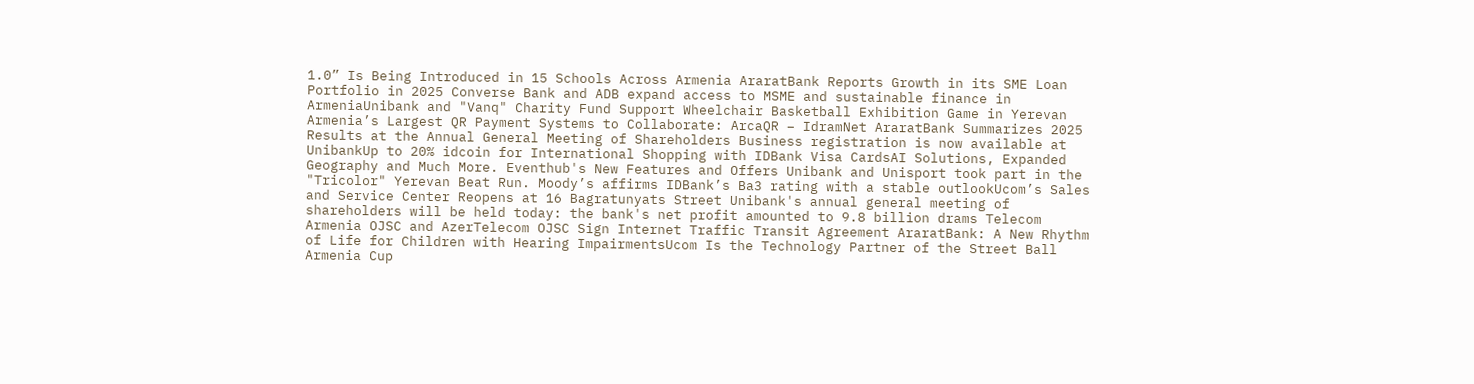1.0” Is Being Introduced in 15 Schools Across Armenia AraratBank Reports Growth in its SME Loan Portfolio in 2025 Converse Bank and ADB expand access to MSME and sustainable finance in ArmeniaUnibank and "Vanq" Charity Fund Support Wheelchair Basketball Exhibition Game in Yerevan Armenia’s Largest QR Payment Systems to Collaborate: ArcaQR – IdramNet AraratBank Summarizes 2025 Results at the Annual General Meeting of Shareholders Business registration is now available at UnibankUp to 20% idcoin for International Shopping with IDBank Visa CardsAI Solutions, Expanded Geography and Much More. Eventhub's New Features and Offers Unibank and Unisport took part in the "Tricolor" Yerevan Beat Run. Moody’s affirms IDBank’s Ba3 rating with a stable outlookUcom’s Sales and Service Center Reopens at 16 Bagratunyats Street Unibank's annual general meeting of shareholders will be held today: the bank's net profit amounted to 9.8 billion drams Telecom Armenia OJSC and AzerTelecom OJSC Sign Internet Traffic Transit Agreement AraratBank: A New Rhythm of Life for Children with Hearing ImpairmentsUcom Is the Technology Partner of the Street Ball Armenia Cup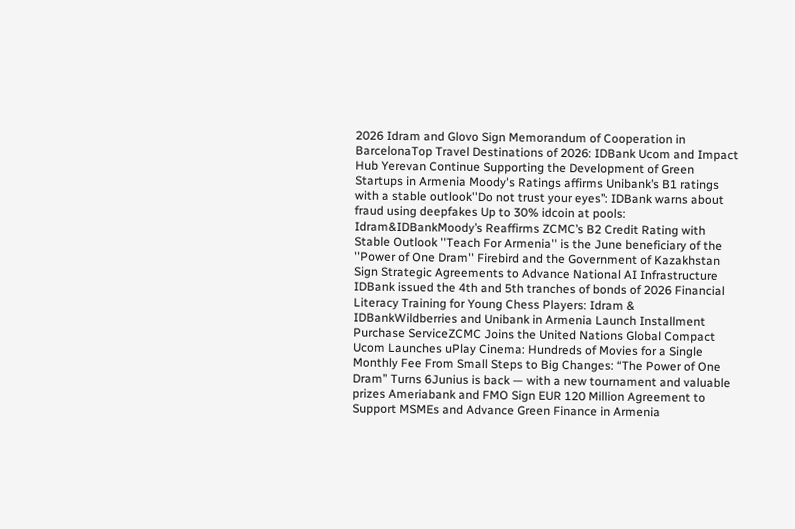2026 Idram and Glovo Sign Memorandum of Cooperation in BarcelonaTop Travel Destinations of 2026: IDBank Ucom and Impact Hub Yerevan Continue Supporting the Development of Green Startups in Armenia Moody's Ratings affirms Unibank’s B1 ratings with a stable outlook''Do not trust your eyes’’: IDBank warns about fraud using deepfakes Up to 30% idcoin at pools: Idram&IDBankMoody’s Reaffirms ZCMC’s B2 Credit Rating with Stable Outlook ''Teach For Armenia'' is the June beneficiary of the ''Power of One Dram'' Firebird and the Government of Kazakhstan Sign Strategic Agreements to Advance National AI Infrastructure IDBank issued the 4th and 5th tranches of bonds of 2026 Financial Literacy Training for Young Chess Players: Idram & IDBankWildberries and Unibank in Armenia Launch Installment Purchase ServiceZCMC Joins the United Nations Global Compact Ucom Launches uPlay Cinema: Hundreds of Movies for a Single Monthly Fee From Small Steps to Big Changes: “The Power of One Dram” Turns 6Junius is back — with a new tournament and valuable prizes Ameriabank and FMO Sign EUR 120 Million Agreement to Support MSMEs and Advance Green Finance in Armenia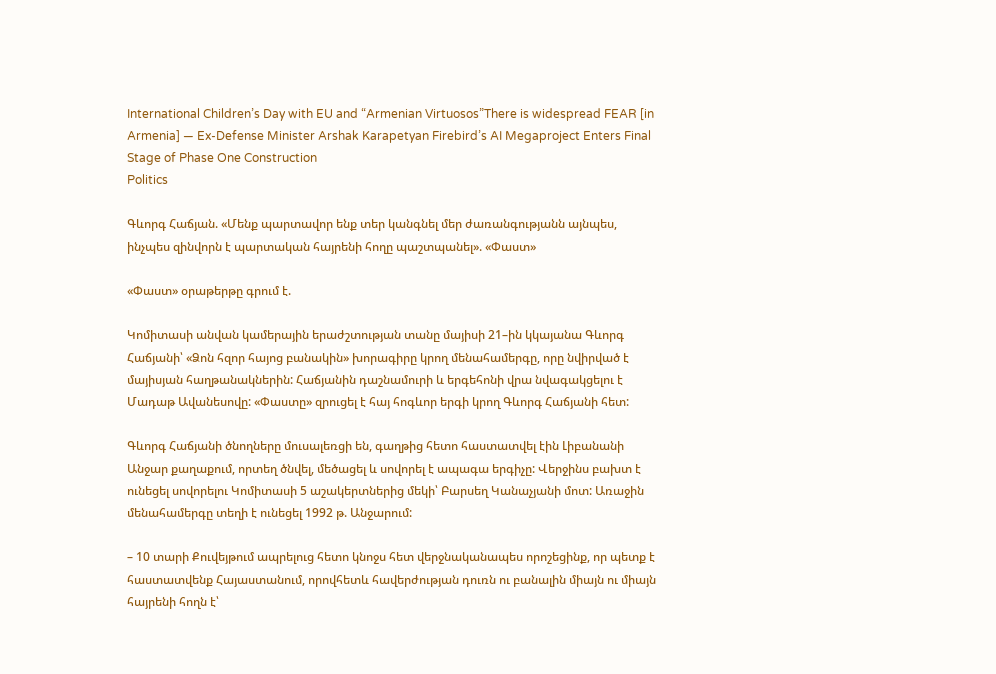International Children’s Day with EU and “Armenian Virtuosos”There is widespread FEAR [in Armenia] — Ex-Defense Minister Arshak Karapetyan Firebird’s AI Megaproject Enters Final Stage of Phase One Construction
Politics

Գևորգ Հաճյան. «Մենք պարտավոր ենք տեր կանգնել մեր ժառանգությանն այնպես, ինչպես զինվորն է պարտական հայրենի հողը պաշտպանել». «Փաստ»

«Փաստ» օրաթերթը գրում է.

Կոմիտասի անվան կամերային երաժշտության տանը մայիսի 21–ին կկայանա Գևորգ Հաճյանի՝ «Ձոն հզոր հայոց բանակին» խորագիրը կրող մենահամերգը, որը նվիրված է մայիսյան հաղթանակներին: Հաճյանին դաշնամուրի և երգեհոնի վրա նվագակցելու է Մադաթ Ավանեսովը: «Փաստը» զրուցել է հայ հոգևոր երգի կրող Գևորգ Հաճյանի հետ:

Գևորգ Հաճյանի ծնողները մուսալեռցի են, գաղթից հետո հաստատվել էին Լիբանանի Անջար քաղաքում, որտեղ ծնվել, մեծացել և սովորել է ապագա երգիչը: Վերջինս բախտ է ունեցել սովորելու Կոմիտասի 5 աշակերտներից մեկի՝ Բարսեղ Կանաչյանի մոտ: Առաջին մենահամերգը տեղի է ունեցել 1992 թ. Անջարում:

– 10 տարի Քուվեյթում ապրելուց հետո կնոջս հետ վերջնականապես որոշեցինք, որ պետք է հաստատվենք Հայաստանում, որովհետև հավերժության դուռն ու բանալին միայն ու միայն հայրենի հողն է՝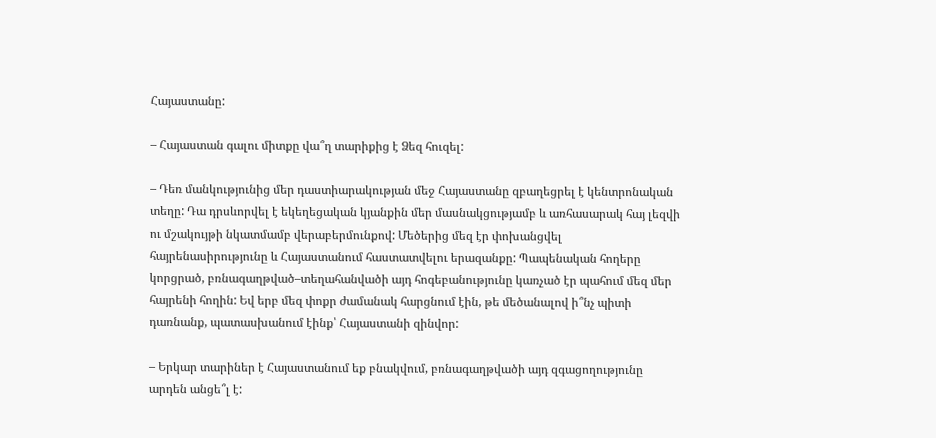Հայաստանը:

– Հայաստան գալու միտքը վա՞ղ տարիքից է Ձեզ հուզել:

– Դեռ մանկությունից մեր դաստիարակության մեջ Հայաստանը զբաղեցրել է կենտրոնական տեղը: Դա դրսևորվել է եկեղեցական կյանքին մեր մասնակցությամբ և առհասարակ հայ լեզվի ու մշակույթի նկատմամբ վերաբերմունքով: Մեծերից մեզ էր փոխանցվել հայրենասիրությունը և Հայաստանում հաստատվելու երազանքը: Պապենական հողերը կորցրած, բռնագաղթված–տեղահանվածի այդ հոգեբանությունը կառչած էր պահում մեզ մեր հայրենի հողին: Եվ երբ մեզ փոքր ժամանակ հարցնում էին, թե մեծանալով ի՞նչ պիտի դառնանք, պատասխանում էինք՝ Հայաստանի զինվոր:

– Երկար տարիներ է Հայաստանում եք բնակվում, բռնագաղթվածի այդ զգացողությունը արդեն անցե՞լ է: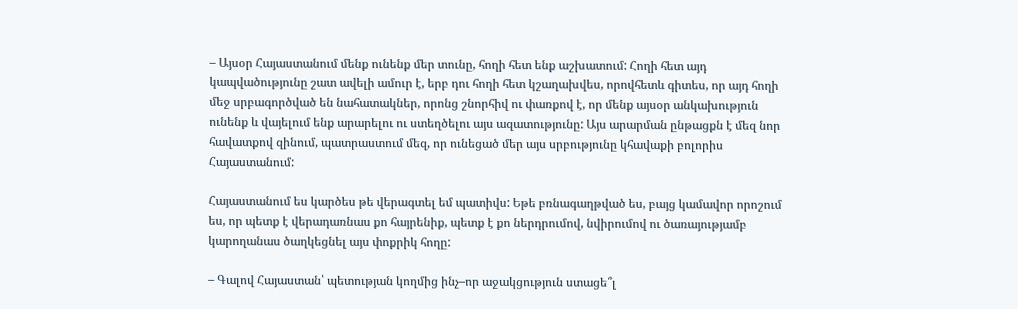– Այսօր Հայաստանում մենք ունենք մեր տունը, հողի հետ ենք աշխատում: Հողի հետ այդ կապվածությունը շատ ավելի ամուր է, երբ դու հողի հետ կշաղախվես, որովհետև գիտես, որ այդ հողի մեջ սրբագործված են նահատակներ, որոնց շնորհիվ ու փառքով է, որ մենք այսօր անկախություն ունենք և վայելում ենք արարելու ու ստեղծելու այս ազատությունը: Այս արարման ընթացքն է մեզ նոր հավատքով զինում, պատրաստում մեզ, որ ունեցած մեր այս սրբությունը կհավաքի բոլորիս Հայաստանում:

Հայաստանում ես կարծես թե վերագտել եմ պատիվս: Եթե բռնագաղթված ես, բայց կամավոր որոշում ես, որ պետք է վերադառնաս քո հայրենիք, պետք է քո ներդրումով, նվիրումով ու ծառայությամբ կարողանաս ծաղկեցնել այս փոքրիկ հողը:

– Գալով Հայաստան՝ պետության կողմից ինչ–որ աջակցություն ստացե՞լ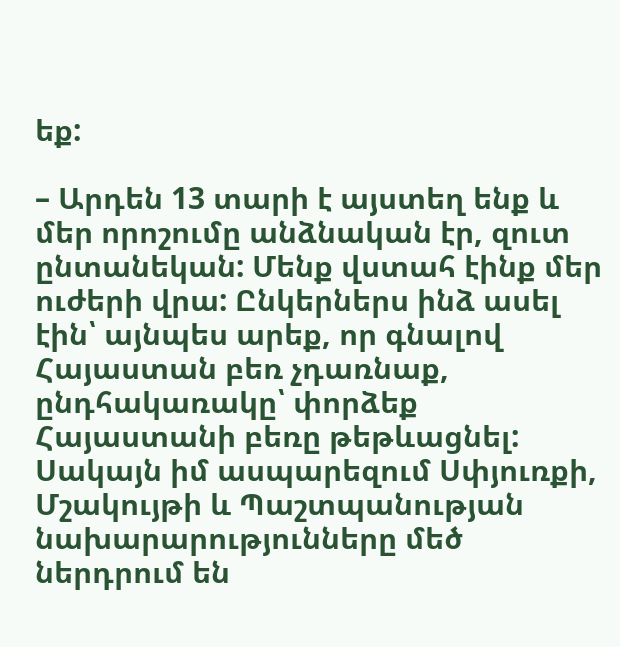եք:

– Արդեն 13 տարի է այստեղ ենք և մեր որոշումը անձնական էր, զուտ ընտանեկան: Մենք վստահ էինք մեր ուժերի վրա: Ընկերներս ինձ ասել էին՝ այնպես արեք, որ գնալով Հայաստան բեռ չդառնաք, ընդհակառակը՝ փորձեք Հայաստանի բեռը թեթևացնել: Սակայն իմ ասպարեզում Սփյուռքի, Մշակույթի և Պաշտպանության նախարարությունները մեծ ներդրում են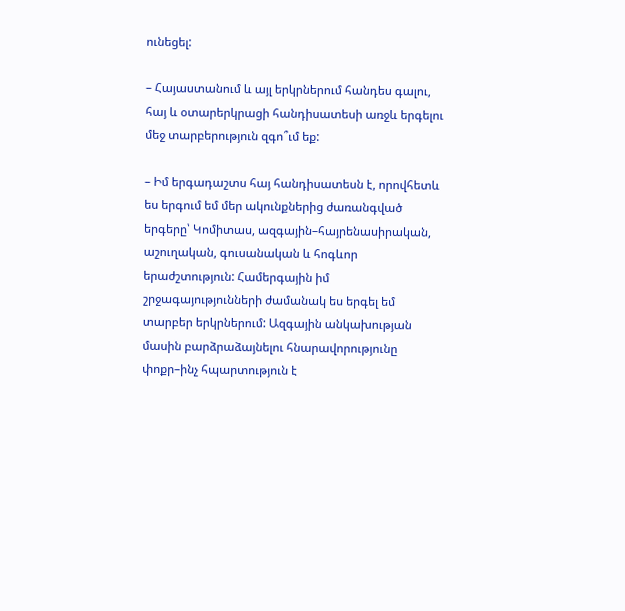ունեցել:

– Հայաստանում և այլ երկրներում հանդես գալու, հայ և օտարերկրացի հանդիսատեսի առջև երգելու մեջ տարբերություն զգո՞ւմ եք:

– Իմ երգադաշտս հայ հանդիսատեսն է, որովհետև ես երգում եմ մեր ակունքներից ժառանգված երգերը՝ Կոմիտաս, ազգային–հայրենասիրական, աշուղական, գուսանական և հոգևոր երաժշտություն: Համերգային իմ շրջագայությունների ժամանակ ես երգել եմ տարբեր երկրներում: Ազգային անկախության մասին բարձրաձայնելու հնարավորությունը փոքր–ինչ հպարտություն է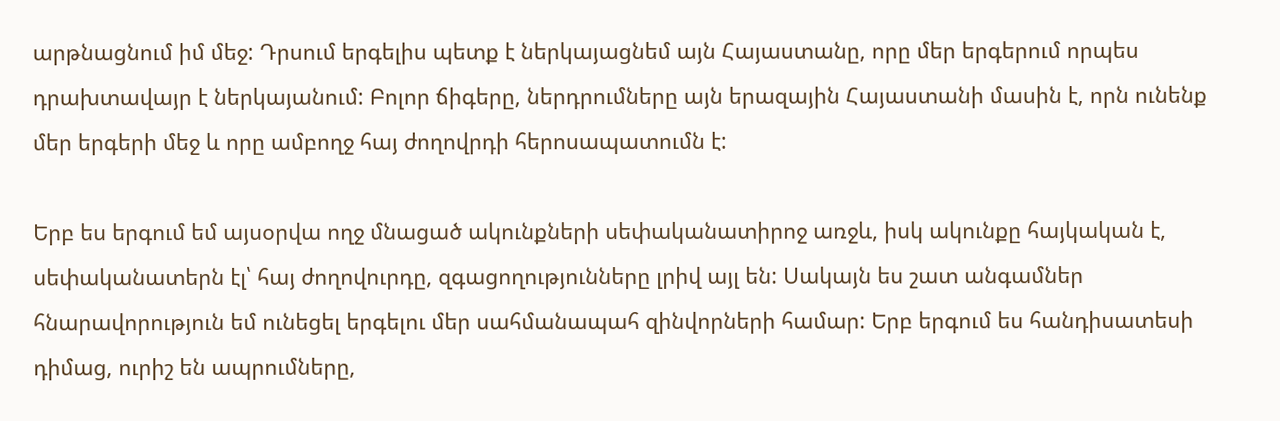արթնացնում իմ մեջ: Դրսում երգելիս պետք է ներկայացնեմ այն Հայաստանը, որը մեր երգերում որպես դրախտավայր է ներկայանում: Բոլոր ճիգերը, ներդրումները այն երազային Հայաստանի մասին է, որն ունենք մեր երգերի մեջ և որը ամբողջ հայ ժողովրդի հերոսապատումն է:

Երբ ես երգում եմ այսօրվա ողջ մնացած ակունքների սեփականատիրոջ առջև, իսկ ակունքը հայկական է, սեփականատերն էլ՝ հայ ժողովուրդը, զգացողությունները լրիվ այլ են: Սակայն ես շատ անգամներ հնարավորություն եմ ունեցել երգելու մեր սահմանապահ զինվորների համար: Երբ երգում ես հանդիսատեսի դիմաց, ուրիշ են ապրումները,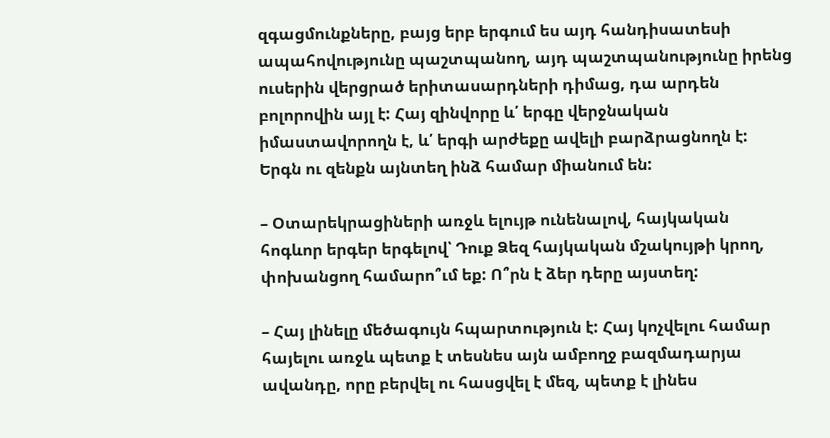զգացմունքները, բայց երբ երգում ես այդ հանդիսատեսի ապահովությունը պաշտպանող, այդ պաշտպանությունը իրենց ուսերին վերցրած երիտասարդների դիմաց, դա արդեն բոլորովին այլ է: Հայ զինվորը և՛ երգը վերջնական իմաստավորողն է, և՛ երգի արժեքը ավելի բարձրացնողն է: Երգն ու զենքն այնտեղ ինձ համար միանում են:

– Օտարեկրացիների առջև ելույթ ունենալով, հայկական հոգևոր երգեր երգելով՝ Դուք Ձեզ հայկական մշակույթի կրող, փոխանցող համարո՞ւմ եք: Ո՞րն է ձեր դերը այստեղ:

– Հայ լինելը մեծագույն հպարտություն է: Հայ կոչվելու համար հայելու առջև պետք է տեսնես այն ամբողջ բազմադարյա ավանդը, որը բերվել ու հասցվել է մեզ, պետք է լինես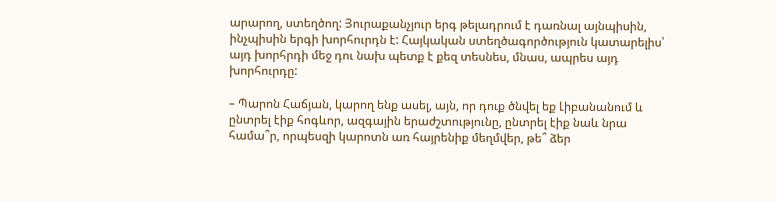արարող, ստեղծող: Յուրաքանչյուր երգ թելադրում է դառնալ այնպիսին, ինչպիսին երգի խորհուրդն է: Հայկական ստեղծագործություն կատարելիս՝ այդ խորհրդի մեջ դու նախ պետք է քեզ տեսնես, մնաս, ապրես այդ խորհուրդը:

– Պարոն Հաճյան, կարող ենք ասել, այն, որ դուք ծնվել եք Լիբանանում և ընտրել էիք հոգևոր, ազգային երաժշտությունը, ընտրել էիք նաև նրա համա՞ր, որպեսզի կարոտն առ հայրենիք մեղմվեր, թե՞ ձեր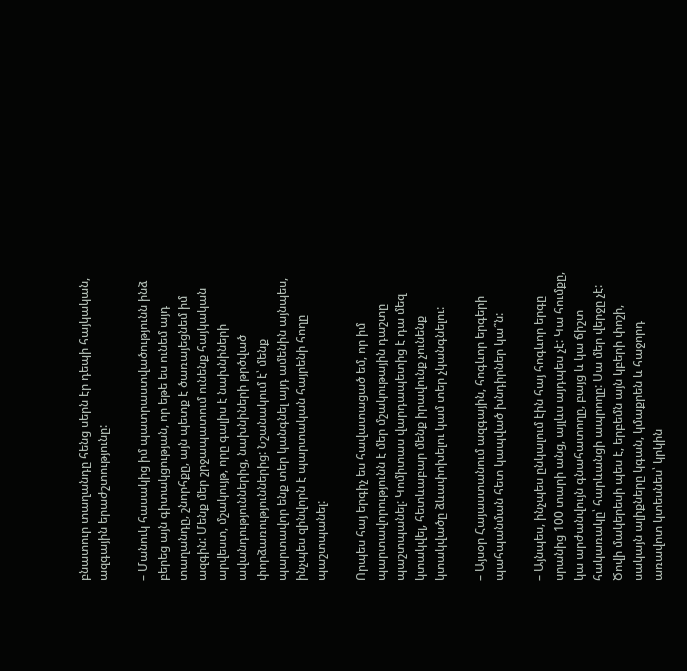բնատուր տաղանդը հենց սերն էր դեպի հայկական, ազգային երաժշտությունը:

– Մանուկ հասակից իմ պատրաստվածությունն ինձ բերեց այն գիտակցության, որ եթե ես ունեմ այդ տաղանդը, շնորհքը, այն պետք է ծառայեցնեմ իմ ազգին: Մենք մեր շրջապատում ունենք հայկական արվեստ, մշակույթ, որը գալիս է նախնիների ավանդություններից, նախնիների թրծված փորձառություններից: Նշանակում է՝ մենք պարտավոր ենք տեր կանգնել այդ ամենին այնպես, ինչպես զինվորն է պարտական հայրենի հողը պաշտպանել:

Որպես հայ երգիչ ես հավատացած եմ, որ իմ պարտավորությունն է մեր մշակութային դաշտը պաշտպանել: Կոմիտաս վարդապետից է դա մեզ կտակվել, հետևաբար մենք իրավունք չունենք կտակվածը ձևափոխելու կամ տեր չկանգնելու:

– Այսօր Հայաստանում ազգային, հոգևոր երգերի պահպանման հետ կապված խնդիրներ կա՞ն:

– Այնպես, ինչպես ընկալում էին հայ հոգևոր երգը սրանից 100 տարի անց, այլևս այդպես չէ: Կա հումքը, կա արժանվույն գնահատողը, բայց և կա ճիշտ հակառակը՝ հարևանցի ապրողը: Սա մեր վերջը չէ: Ծովի մակերեսի պես է, երբեմն այն կբերի փոշի, սակայն ալիքները կգան, կմաքրեն և հաջորդ առավոտ կտեսնես՝ կրկին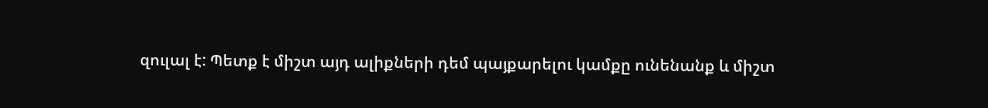զուլալ է: Պետք է միշտ այդ ալիքների դեմ պայքարելու կամքը ունենանք և միշտ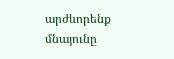արժևորենք մնայունը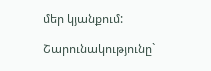մեր կյանքում:

Շարունակությունը`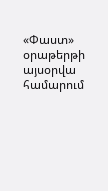«Փաստ» օրաթերթի այսօրվա համարում